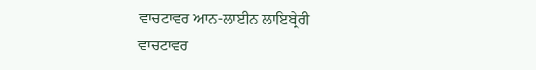ਵਾਚਟਾਵਰ ਆਨ-ਲਾਈਨ ਲਾਇਬ੍ਰੇਰੀ
ਵਾਚਟਾਵਰ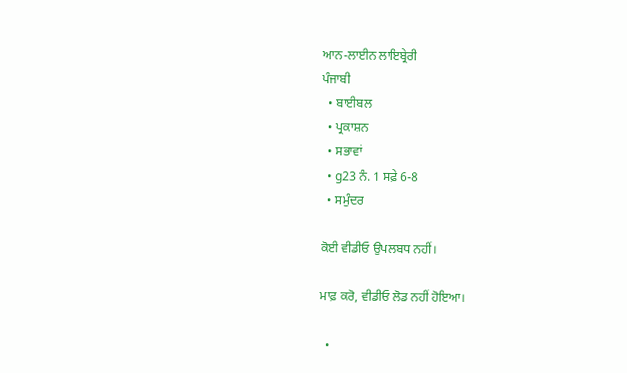ਆਨ-ਲਾਈਨ ਲਾਇਬ੍ਰੇਰੀ
ਪੰਜਾਬੀ
  • ਬਾਈਬਲ
  • ਪ੍ਰਕਾਸ਼ਨ
  • ਸਭਾਵਾਂ
  • g23 ਨੰ. 1 ਸਫ਼ੇ 6-8
  • ਸਮੁੰਦਰ

ਕੋਈ ਵੀਡੀਓ ਉਪਲਬਧ ਨਹੀਂ।

ਮਾਫ਼ ਕਰੋ, ਵੀਡੀਓ ਲੋਡ ਨਹੀਂ ਹੋਇਆ।

  •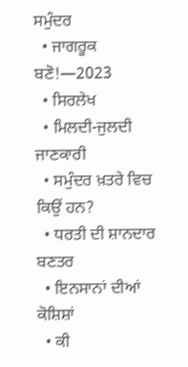ਸਮੁੰਦਰ
  • ਜਾਗਰੂਕ ਬਣੋ!—2023
  • ਸਿਰਲੇਖ
  • ਮਿਲਦੀ-ਜੁਲਦੀ ਜਾਣਕਾਰੀ
  • ਸਮੁੰਦਰ ਖ਼ਤਰੇ ਵਿਚ ਕਿਉਂ ਹਨ?
  • ਧਰਤੀ ਦੀ ਸ਼ਾਨਦਾਰ ਬਣਤਰ
  • ਇਨਸਾਨਾਂ ਦੀਆਂ ਕੋਸ਼ਿਸ਼ਾਂ
  • ਕੀ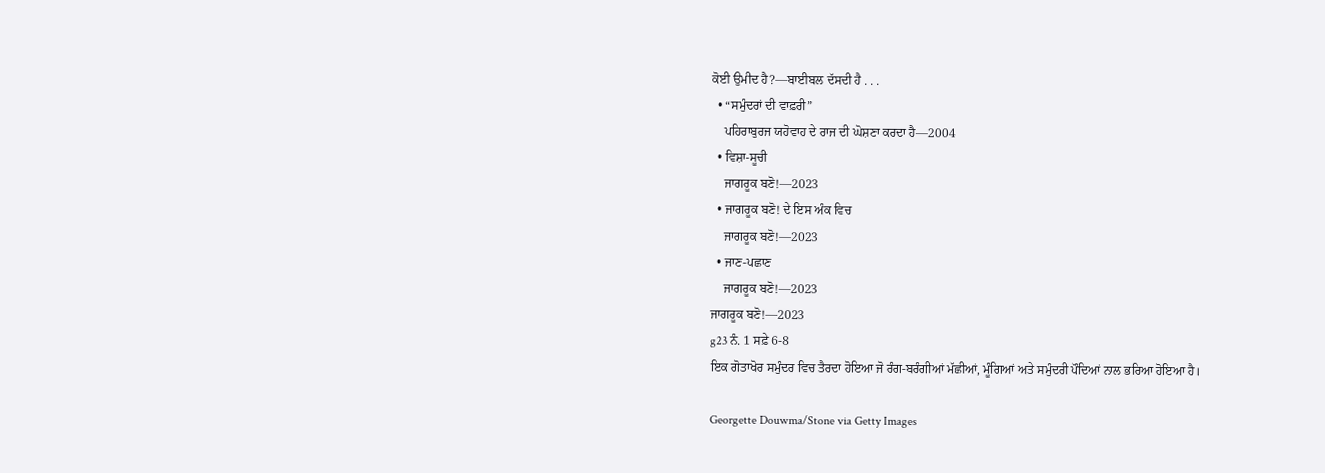ਕੋਈ ਉਮੀਦ ਹੈ?—ਬਾਈਬਲ ਦੱਸਦੀ ਹੈ . . .
  • “ਸਮੁੰਦਰਾਂ ਦੀ ਵਾਫ਼ਰੀ”
    ਪਹਿਰਾਬੁਰਜ ਯਹੋਵਾਹ ਦੇ ਰਾਜ ਦੀ ਘੋਸ਼ਣਾ ਕਰਦਾ ਹੈ—2004
  • ਵਿਸ਼ਾ-ਸੂਚੀ
    ਜਾਗਰੂਕ ਬਣੋ!—2023
  • ਜਾਗਰੂਕ ਬਣੋ! ਦੇ ਇਸ ਅੰਕ ਵਿਚ
    ਜਾਗਰੂਕ ਬਣੋ!—2023
  • ਜਾਣ-ਪਛਾਣ
    ਜਾਗਰੂਕ ਬਣੋ!—2023
ਜਾਗਰੂਕ ਬਣੋ!—2023
g23 ਨੰ. 1 ਸਫ਼ੇ 6-8
ਇਕ ਗੋਤਾਖੋਰ ਸਮੁੰਦਰ ਵਿਚ ਤੈਰਦਾ ਹੋਇਆ ਜੋ ਰੰਗ-ਬਰੰਗੀਆਂ ਮੱਛੀਆਂ, ਮੂੰਗਿਆਂ ਅਤੇ ਸਮੁੰਦਰੀ ਪੌਦਿਆਂ ਨਾਲ ਭਰਿਆ ਹੋਇਆ ਹੈ।

Georgette Douwma/Stone via Getty Images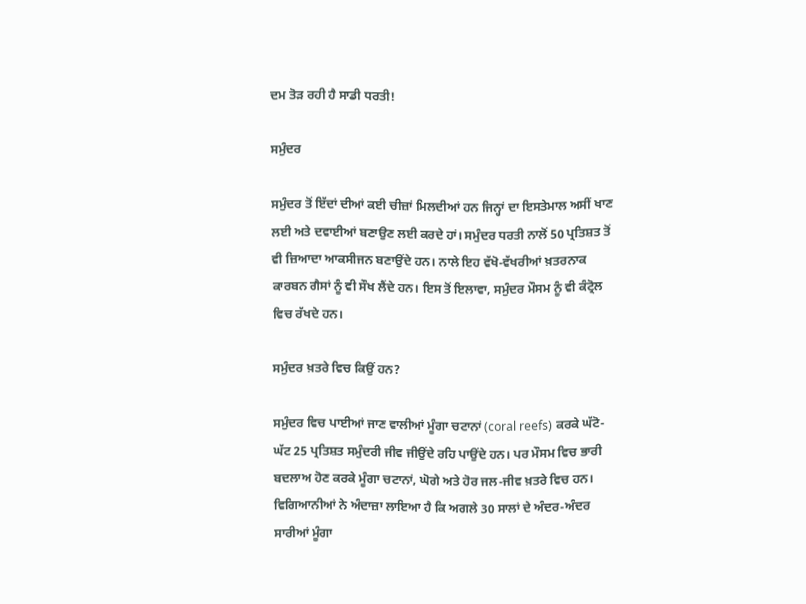ਦਮ ਤੋੜ ਰਹੀ ਹੈ ਸਾਡੀ ਧਰਤੀ!

ਸਮੁੰਦਰ

ਸਮੁੰਦਰ ਤੋਂ ਇੱਦਾਂ ਦੀਆਂ ਕਈ ਚੀਜ਼ਾਂ ਮਿਲਦੀਆਂ ਹਨ ਜਿਨ੍ਹਾਂ ਦਾ ਇਸਤੇਮਾਲ ਅਸੀਂ ਖਾਣ ਲਈ ਅਤੇ ਦਵਾਈਆਂ ਬਣਾਉਣ ਲਈ ਕਰਦੇ ਹਾਂ। ਸਮੁੰਦਰ ਧਰਤੀ ਨਾਲੋਂ 50 ਪ੍ਰਤਿਸ਼ਤ ਤੋਂ ਵੀ ਜ਼ਿਆਦਾ ਆਕਸੀਜਨ ਬਣਾਉਂਦੇ ਹਨ। ਨਾਲੇ ਇਹ ਵੱਖੋ-ਵੱਖਰੀਆਂ ਖ਼ਤਰਨਾਕ ਕਾਰਬਨ ਗੈਸਾਂ ਨੂੰ ਵੀ ਸੌਖ ਲੈਂਦੇ ਹਨ। ਇਸ ਤੋਂ ਇਲਾਵਾ, ਸਮੁੰਦਰ ਮੌਸਮ ਨੂੰ ਵੀ ਕੰਟ੍ਰੋਲ ਵਿਚ ਰੱਖਦੇ ਹਨ।

ਸਮੁੰਦਰ ਖ਼ਤਰੇ ਵਿਚ ਕਿਉਂ ਹਨ?

ਸਮੁੰਦਰ ਵਿਚ ਪਾਈਆਂ ਜਾਣ ਵਾਲੀਆਂ ਮੂੰਗਾ ਚਟਾਨਾਂ (coral reefs) ਕਰਕੇ ਘੱਟੋ-ਘੱਟ 25 ਪ੍ਰਤਿਸ਼ਤ ਸਮੁੰਦਰੀ ਜੀਵ ਜੀਉਂਦੇ ਰਹਿ ਪਾਉਂਦੇ ਹਨ। ਪਰ ਮੌਸਮ ਵਿਚ ਭਾਰੀ ਬਦਲਾਅ ਹੋਣ ਕਰਕੇ ਮੂੰਗਾ ਚਟਾਨਾਂ, ਘੋਗੇ ਅਤੇ ਹੋਰ ਜਲ-ਜੀਵ ਖ਼ਤਰੇ ਵਿਚ ਹਨ। ਵਿਗਿਆਨੀਆਂ ਨੇ ਅੰਦਾਜ਼ਾ ਲਾਇਆ ਹੈ ਕਿ ਅਗਲੇ 30 ਸਾਲਾਂ ਦੇ ਅੰਦਰ-ਅੰਦਰ ਸਾਰੀਆਂ ਮੂੰਗਾ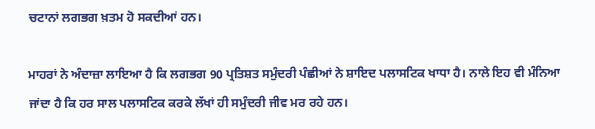ਚਟਾਨਾਂ ਲਗਭਗ ਖ਼ਤਮ ਹੋ ਸਕਦੀਆਂ ਹਨ।

ਮਾਹਰਾਂ ਨੇ ਅੰਦਾਜ਼ਾ ਲਾਇਆ ਹੈ ਕਿ ਲਗਭਗ 90 ਪ੍ਰਤਿਸ਼ਤ ਸਮੁੰਦਰੀ ਪੰਛੀਆਂ ਨੇ ਸ਼ਾਇਦ ਪਲਾਸਟਿਕ ਖਾਧਾ ਹੈ। ਨਾਲੇ ਇਹ ਵੀ ਮੰਨਿਆ ਜਾਂਦਾ ਹੈ ਕਿ ਹਰ ਸਾਲ ਪਲਾਸਟਿਕ ਕਰਕੇ ਲੱਖਾਂ ਹੀ ਸਮੁੰਦਰੀ ਜੀਵ ਮਰ ਰਹੇ ਹਨ।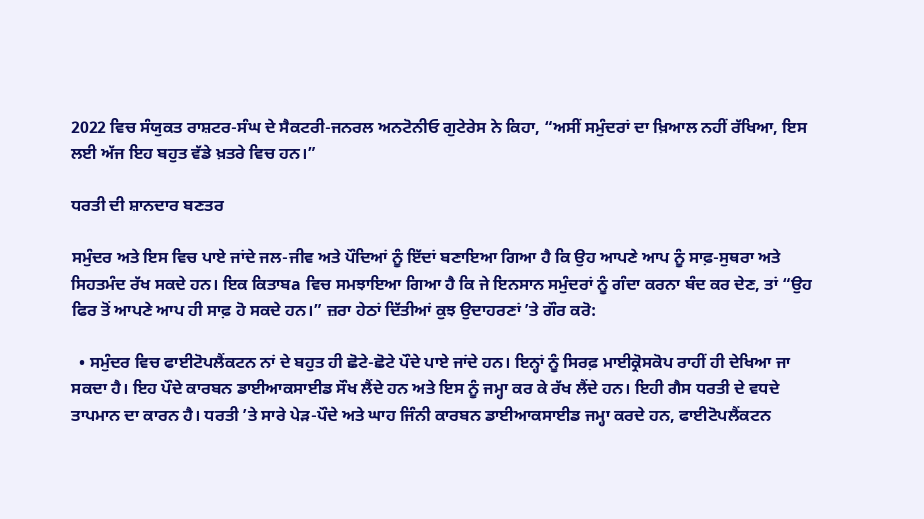2022 ਵਿਚ ਸੰਯੁਕਤ ਰਾਸ਼ਟਰ-ਸੰਘ ਦੇ ਸੈਕਟਰੀ-ਜਨਰਲ ਅਨਟੋਨੀਓ ਗੁਟੇਰੇਸ ਨੇ ਕਿਹਾ, “ਅਸੀਂ ਸਮੁੰਦਰਾਂ ਦਾ ਖ਼ਿਆਲ ਨਹੀਂ ਰੱਖਿਆ, ਇਸ ਲਈ ਅੱਜ ਇਹ ਬਹੁਤ ਵੱਡੇ ਖ਼ਤਰੇ ਵਿਚ ਹਨ।”

ਧਰਤੀ ਦੀ ਸ਼ਾਨਦਾਰ ਬਣਤਰ

ਸਮੁੰਦਰ ਅਤੇ ਇਸ ਵਿਚ ਪਾਏ ਜਾਂਦੇ ਜਲ-ਜੀਵ ਅਤੇ ਪੌਦਿਆਂ ਨੂੰ ਇੱਦਾਂ ਬਣਾਇਆ ਗਿਆ ਹੈ ਕਿ ਉਹ ਆਪਣੇ ਆਪ ਨੂੰ ਸਾਫ਼-ਸੁਥਰਾ ਅਤੇ ਸਿਹਤਮੰਦ ਰੱਖ ਸਕਦੇ ਹਨ। ਇਕ ਕਿਤਾਬa ਵਿਚ ਸਮਝਾਇਆ ਗਿਆ ਹੈ ਕਿ ਜੇ ਇਨਸਾਨ ਸਮੁੰਦਰਾਂ ਨੂੰ ਗੰਦਾ ਕਰਨਾ ਬੰਦ ਕਰ ਦੇਣ, ਤਾਂ “ਉਹ ਫਿਰ ਤੋਂ ਆਪਣੇ ਆਪ ਹੀ ਸਾਫ਼ ਹੋ ਸਕਦੇ ਹਨ।” ਜ਼ਰਾ ਹੇਠਾਂ ਦਿੱਤੀਆਂ ਕੁਝ ਉਦਾਹਰਣਾਂ ʼਤੇ ਗੌਰ ਕਰੋ:

  • ਸਮੁੰਦਰ ਵਿਚ ਫਾਈਟੋਪਲੈਂਕਟਨ ਨਾਂ ਦੇ ਬਹੁਤ ਹੀ ਛੋਟੇ-ਛੋਟੇ ਪੌਦੇ ਪਾਏ ਜਾਂਦੇ ਹਨ। ਇਨ੍ਹਾਂ ਨੂੰ ਸਿਰਫ਼ ਮਾਈਕ੍ਰੋਸਕੋਪ ਰਾਹੀਂ ਹੀ ਦੇਖਿਆ ਜਾ ਸਕਦਾ ਹੈ। ਇਹ ਪੌਦੇ ਕਾਰਬਨ ਡਾਈਆਕਸਾਈਡ ਸੌਖ ਲੈਂਦੇ ਹਨ ਅਤੇ ਇਸ ਨੂੰ ਜਮ੍ਹਾ ਕਰ ਕੇ ਰੱਖ ਲੈਂਦੇ ਹਨ। ਇਹੀ ਗੈਸ ਧਰਤੀ ਦੇ ਵਧਦੇ ਤਾਪਮਾਨ ਦਾ ਕਾਰਨ ਹੈ। ਧਰਤੀ ʼਤੇ ਸਾਰੇ ਪੇੜ-ਪੌਦੇ ਅਤੇ ਘਾਹ ਜਿੰਨੀ ਕਾਰਬਨ ਡਾਈਆਕਸਾਈਡ ਜਮ੍ਹਾ ਕਰਦੇ ਹਨ, ਫਾਈਟੋਪਲੈਂਕਟਨ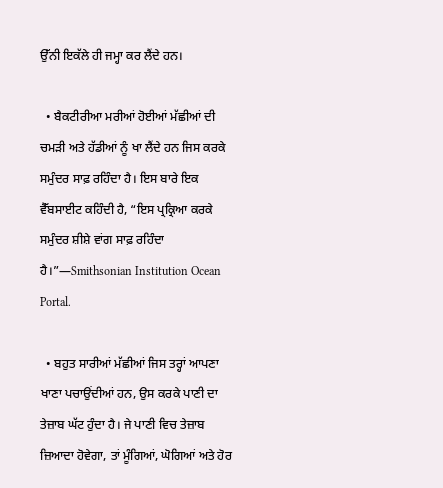ਉੱਨੀ ਇਕੱਲੇ ਹੀ ਜਮ੍ਹਾ ਕਰ ਲੈਂਦੇ ਹਨ।

  • ਬੈਕਟੀਰੀਆ ਮਰੀਆਂ ਹੋਈਆਂ ਮੱਛੀਆਂ ਦੀ ਚਮੜੀ ਅਤੇ ਹੱਡੀਆਂ ਨੂੰ ਖਾ ਲੈਂਦੇ ਹਨ ਜਿਸ ਕਰਕੇ ਸਮੁੰਦਰ ਸਾਫ਼ ਰਹਿੰਦਾ ਹੈ। ਇਸ ਬਾਰੇ ਇਕ ਵੈੱਬਸਾਈਟ ਕਹਿੰਦੀ ਹੈ, “ਇਸ ਪ੍ਰਕ੍ਰਿਆ ਕਰਕੇ ਸਮੁੰਦਰ ਸ਼ੀਸ਼ੇ ਵਾਂਗ ਸਾਫ਼ ਰਹਿੰਦਾ ਹੈ।”—Smithsonian Institution Ocean Portal.

  • ਬਹੁਤ ਸਾਰੀਆਂ ਮੱਛੀਆਂ ਜਿਸ ਤਰ੍ਹਾਂ ਆਪਣਾ ਖਾਣਾ ਪਚਾਉਂਦੀਆਂ ਹਨ, ਉਸ ਕਰਕੇ ਪਾਣੀ ਦਾ ਤੇਜ਼ਾਬ ਘੱਟ ਹੁੰਦਾ ਹੈ। ਜੇ ਪਾਣੀ ਵਿਚ ਤੇਜ਼ਾਬ ਜ਼ਿਆਦਾ ਹੋਵੇਗਾ, ਤਾਂ ਮੂੰਗਿਆਂ, ਘੋਗਿਆਂ ਅਤੇ ਹੋਰ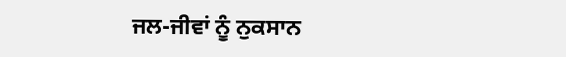ਜਲ-ਜੀਵਾਂ ਨੂੰ ਨੁਕਸਾਨ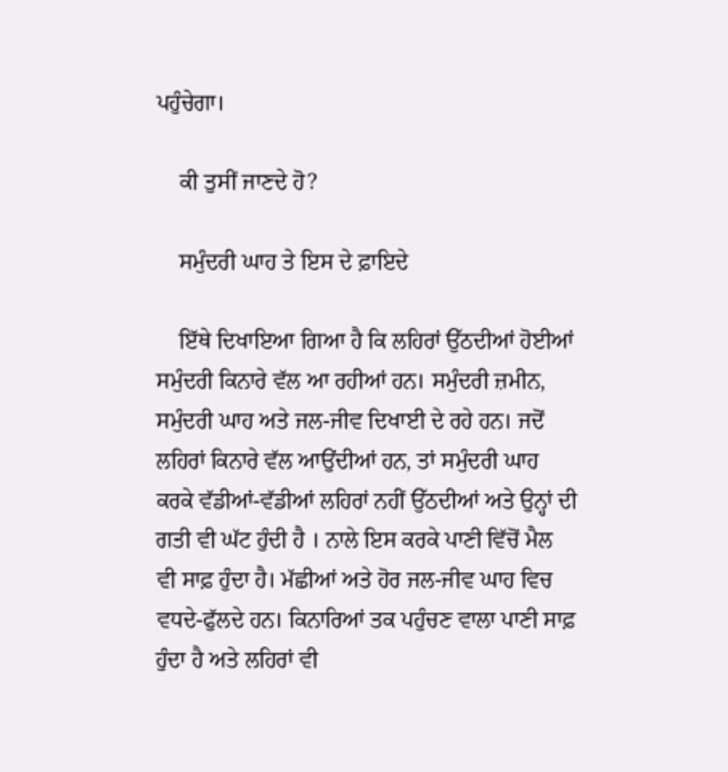ਪਹੁੰਚੇਗਾ।

    ਕੀ ਤੁਸੀਂ ਜਾਣਦੇ ਹੋ?

    ਸਮੁੰਦਰੀ ਘਾਹ ਤੇ ਇਸ ਦੇ ਫ਼ਾਇਦੇ

    ਇੱਥੇ ਦਿਖਾਇਆ ਗਿਆ ਹੈ ਕਿ ਲਹਿਰਾਂ ਉੱਠਦੀਆਂ ਹੋਈਆਂ ਸਮੁੰਦਰੀ ਕਿਨਾਰੇ ਵੱਲ ਆ ਰਹੀਆਂ ਹਨ। ਸਮੁੰਦਰੀ ਜ਼ਮੀਨ, ਸਮੁੰਦਰੀ ਘਾਹ ਅਤੇ ਜਲ-ਜੀਵ ਦਿਖਾਈ ਦੇ ਰਹੇ ਹਨ। ਜਦੋਂ ਲਹਿਰਾਂ ਕਿਨਾਰੇ ਵੱਲ ਆਉਂਦੀਆਂ ਹਨ, ਤਾਂ ਸਮੁੰਦਰੀ ਘਾਹ ਕਰਕੇ ਵੱਡੀਆਂ-ਵੱਡੀਆਂ ਲਹਿਰਾਂ ਨਹੀਂ ਉੱਠਦੀਆਂ ਅਤੇ ਉਨ੍ਹਾਂ ਦੀ ਗਤੀ ਵੀ ਘੱਟ ਹੁੰਦੀ ਹੈ । ਨਾਲੇ ਇਸ ਕਰਕੇ ਪਾਣੀ ਵਿੱਚੋਂ ਮੈਲ ਵੀ ਸਾਫ਼ ਹੁੰਦਾ ਹੈ। ਮੱਛੀਆਂ ਅਤੇ ਹੋਰ ਜਲ-ਜੀਵ ਘਾਹ ਵਿਚ ਵਧਦੇ-ਫੁੱਲਦੇ ਹਨ। ਕਿਨਾਰਿਆਂ ਤਕ ਪਹੁੰਚਣ ਵਾਲਾ ਪਾਣੀ ਸਾਫ਼ ਹੁੰਦਾ ਹੈ ਅਤੇ ਲਹਿਰਾਂ ਵੀ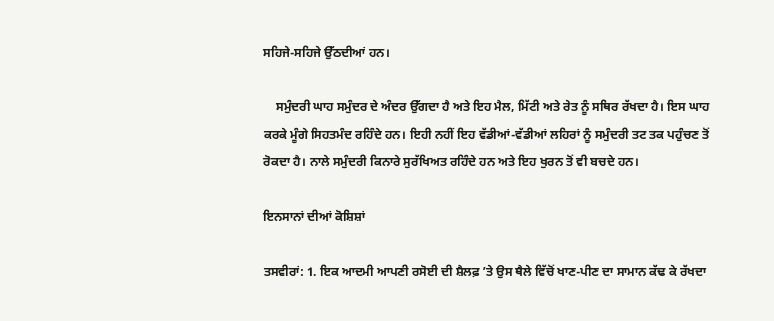ਸਹਿਜੇ-ਸਹਿਜੇ ਉੱਠਦੀਆਂ ਹਨ।

    ਸਮੁੰਦਰੀ ਘਾਹ ਸਮੁੰਦਰ ਦੇ ਅੰਦਰ ਉੱਗਦਾ ਹੈ ਅਤੇ ਇਹ ਮੈਲ, ਮਿੱਟੀ ਅਤੇ ਰੇਤ ਨੂੰ ਸਥਿਰ ਰੱਖਦਾ ਹੈ। ਇਸ ਘਾਹ ਕਰਕੇ ਮੂੰਗੇ ਸਿਹਤਮੰਦ ਰਹਿੰਦੇ ਹਨ। ਇਹੀ ਨਹੀਂ ਇਹ ਵੱਡੀਆਂ-ਵੱਡੀਆਂ ਲਹਿਰਾਂ ਨੂੰ ਸਮੁੰਦਰੀ ਤਟ ਤਕ ਪਹੁੰਚਣ ਤੋਂ ਰੋਕਦਾ ਹੈ। ਨਾਲੇ ਸਮੁੰਦਰੀ ਕਿਨਾਰੇ ਸੁਰੱਖਿਅਤ ਰਹਿੰਦੇ ਹਨ ਅਤੇ ਇਹ ਖੁਰਨ ਤੋਂ ਵੀ ਬਚਦੇ ਹਨ।

ਇਨਸਾਨਾਂ ਦੀਆਂ ਕੋਸ਼ਿਸ਼ਾਂ

ਤਸਵੀਰਾਂ: 1. ਇਕ ਆਦਮੀ ਆਪਣੀ ਰਸੋਈ ਦੀ ਸ਼ੈਲਫ਼ ʼਤੇ ਉਸ ਥੈਲੇ ਵਿੱਚੋਂ ਖਾਣ-ਪੀਣ ਦਾ ਸਾਮਾਨ ਕੱਢ ਕੇ ਰੱਖਦਾ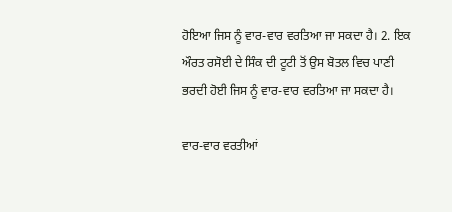ਹੋਇਆ ਜਿਸ ਨੂੰ ਵਾਰ-ਵਾਰ ਵਰਤਿਆ ਜਾ ਸਕਦਾ ਹੈ। 2. ਇਕ ਔਰਤ ਰਸੋਈ ਦੇ ਸਿੰਕ ਦੀ ਟੂਟੀ ਤੋਂ ਉਸ ਬੋਤਲ ਵਿਚ ਪਾਣੀ ਭਰਦੀ ਹੋਈ ਜਿਸ ਨੂੰ ਵਾਰ-ਵਾਰ ਵਰਤਿਆ ਜਾ ਸਕਦਾ ਹੈ।

ਵਾਰ-ਵਾਰ ਵਰਤੀਆਂ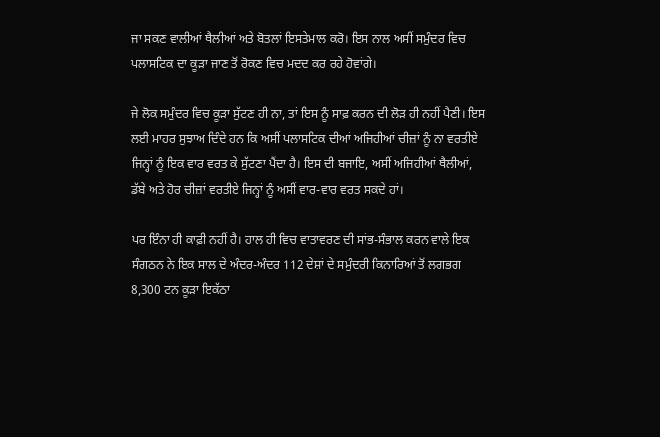ਜਾ ਸਕਣ ਵਾਲੀਆਂ ਥੈਲੀਆਂ ਅਤੇ ਬੋਤਲਾਂ ਇਸਤੇਮਾਲ ਕਰੋ। ਇਸ ਨਾਲ ਅਸੀਂ ਸਮੁੰਦਰ ਵਿਚ ਪਲਾਸਟਿਕ ਦਾ ਕੂੜਾ ਜਾਣ ਤੋਂ ਰੋਕਣ ਵਿਚ ਮਦਦ ਕਰ ਰਹੇ ਹੋਵਾਂਗੇ।

ਜੇ ਲੋਕ ਸਮੁੰਦਰ ਵਿਚ ਕੂੜਾ ਸੁੱਟਣ ਹੀ ਨਾ, ਤਾਂ ਇਸ ਨੂੰ ਸਾਫ਼ ਕਰਨ ਦੀ ਲੋੜ ਹੀ ਨਹੀਂ ਪੈਣੀ। ਇਸ ਲਈ ਮਾਹਰ ਸੁਝਾਅ ਦਿੰਦੇ ਹਨ ਕਿ ਅਸੀਂ ਪਲਾਸਟਿਕ ਦੀਆਂ ਅਜਿਹੀਆਂ ਚੀਜ਼ਾਂ ਨੂੰ ਨਾ ਵਰਤੀਏ ਜਿਨ੍ਹਾਂ ਨੂੰ ਇਕ ਵਾਰ ਵਰਤ ਕੇ ਸੁੱਟਣਾ ਪੈਂਦਾ ਹੈ। ਇਸ ਦੀ ਬਜਾਇ, ਅਸੀਂ ਅਜਿਹੀਆਂ ਥੈਲੀਆਂ, ਡੱਬੇ ਅਤੇ ਹੋਰ ਚੀਜ਼ਾਂ ਵਰਤੀਏ ਜਿਨ੍ਹਾਂ ਨੂੰ ਅਸੀਂ ਵਾਰ-ਵਾਰ ਵਰਤ ਸਕਦੇ ਹਾਂ।

ਪਰ ਇੰਨਾ ਹੀ ਕਾਫ਼ੀ ਨਹੀਂ ਹੈ। ਹਾਲ ਹੀ ਵਿਚ ਵਾਤਾਵਰਣ ਦੀ ਸਾਂਭ-ਸੰਭਾਲ ਕਰਨ ਵਾਲੇ ਇਕ ਸੰਗਠਨ ਨੇ ਇਕ ਸਾਲ ਦੇ ਅੰਦਰ-ਅੰਦਰ 112 ਦੇਸ਼ਾਂ ਦੇ ਸਮੁੰਦਰੀ ਕਿਨਾਰਿਆਂ ਤੋਂ ਲਗਭਗ 8,300 ਟਨ ਕੂੜਾ ਇਕੱਠਾ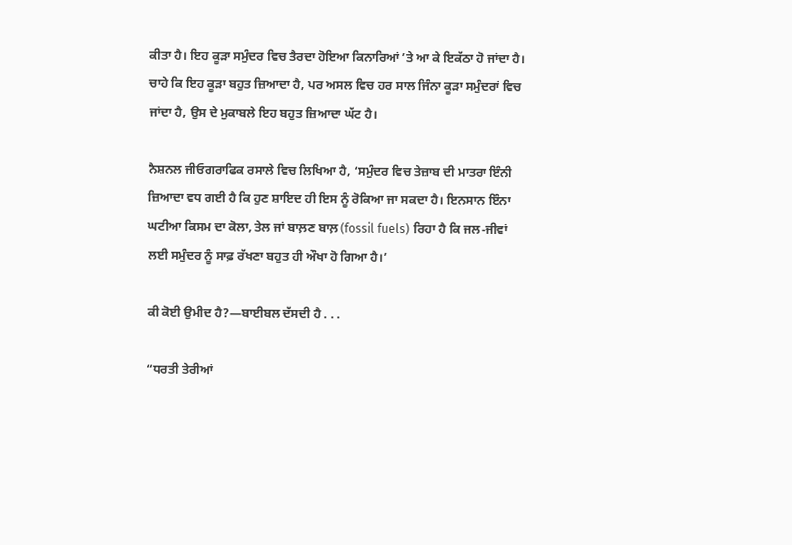ਕੀਤਾ ਹੈ। ਇਹ ਕੂੜਾ ਸਮੁੰਦਰ ਵਿਚ ਤੈਰਦਾ ਹੋਇਆ ਕਿਨਾਰਿਆਂ ʼਤੇ ਆ ਕੇ ਇਕੱਠਾ ਹੋ ਜਾਂਦਾ ਹੈ। ਚਾਹੇ ਕਿ ਇਹ ਕੂੜਾ ਬਹੁਤ ਜ਼ਿਆਦਾ ਹੈ, ਪਰ ਅਸਲ ਵਿਚ ਹਰ ਸਾਲ ਜਿੰਨਾ ਕੂੜਾ ਸਮੁੰਦਰਾਂ ਵਿਚ ਜਾਂਦਾ ਹੈ, ਉਸ ਦੇ ਮੁਕਾਬਲੇ ਇਹ ਬਹੁਤ ਜ਼ਿਆਦਾ ਘੱਟ ਹੈ।

ਨੈਸ਼ਨਲ ਜੀਓਗਰਾਫਿਕ ਰਸਾਲੇ ਵਿਚ ਲਿਖਿਆ ਹੈ, ‘ਸਮੁੰਦਰ ਵਿਚ ਤੇਜ਼ਾਬ ਦੀ ਮਾਤਰਾ ਇੰਨੀ ਜ਼ਿਆਦਾ ਵਧ ਗਈ ਹੈ ਕਿ ਹੁਣ ਸ਼ਾਇਦ ਹੀ ਇਸ ਨੂੰ ਰੋਕਿਆ ਜਾ ਸਕਦਾ ਹੈ। ਇਨਸਾਨ ਇੰਨਾ ਘਟੀਆ ਕਿਸਮ ਦਾ ਕੋਲਾ, ਤੇਲ ਜਾਂ ਬਾਲ਼ਣ ਬਾਲ਼ (fossil fuels) ਰਿਹਾ ਹੈ ਕਿ ਜਲ-ਜੀਵਾਂ ਲਈ ਸਮੁੰਦਰ ਨੂੰ ਸਾਫ਼ ਰੱਖਣਾ ਬਹੁਤ ਹੀ ਔਖਾ ਹੋ ਗਿਆ ਹੈ।’

ਕੀ ਕੋਈ ਉਮੀਦ ਹੈ?—ਬਾਈਬਲ ਦੱਸਦੀ ਹੈ . . .

“ਧਰਤੀ ਤੇਰੀਆਂ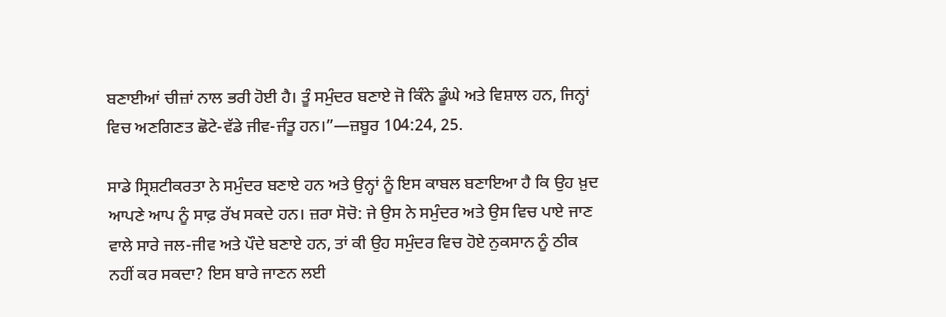ਬਣਾਈਆਂ ਚੀਜ਼ਾਂ ਨਾਲ ਭਰੀ ਹੋਈ ਹੈ। ਤੂੰ ਸਮੁੰਦਰ ਬਣਾਏ ਜੋ ਕਿੰਨੇ ਡੂੰਘੇ ਅਤੇ ਵਿਸ਼ਾਲ ਹਨ, ਜਿਨ੍ਹਾਂ ਵਿਚ ਅਣਗਿਣਤ ਛੋਟੇ-ਵੱਡੇ ਜੀਵ-ਜੰਤੂ ਹਨ।”—ਜ਼ਬੂਰ 104:24, 25.

ਸਾਡੇ ਸ੍ਰਿਸ਼ਟੀਕਰਤਾ ਨੇ ਸਮੁੰਦਰ ਬਣਾਏ ਹਨ ਅਤੇ ਉਨ੍ਹਾਂ ਨੂੰ ਇਸ ਕਾਬਲ ਬਣਾਇਆ ਹੈ ਕਿ ਉਹ ਖ਼ੁਦ ਆਪਣੇ ਆਪ ਨੂੰ ਸਾਫ਼ ਰੱਖ ਸਕਦੇ ਹਨ। ਜ਼ਰਾ ਸੋਚੋ: ਜੇ ਉਸ ਨੇ ਸਮੁੰਦਰ ਅਤੇ ਉਸ ਵਿਚ ਪਾਏ ਜਾਣ ਵਾਲੇ ਸਾਰੇ ਜਲ-ਜੀਵ ਅਤੇ ਪੌਦੇ ਬਣਾਏ ਹਨ, ਤਾਂ ਕੀ ਉਹ ਸਮੁੰਦਰ ਵਿਚ ਹੋਏ ਨੁਕਸਾਨ ਨੂੰ ਠੀਕ ਨਹੀਂ ਕਰ ਸਕਦਾ? ਇਸ ਬਾਰੇ ਜਾਣਨ ਲਈ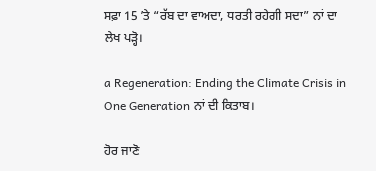ਸਫ਼ਾ 15 ʼਤੇ “ਰੱਬ ਦਾ ਵਾਅਦਾ, ਧਰਤੀ ਰਹੇਗੀ ਸਦਾ” ਨਾਂ ਦਾ ਲੇਖ ਪੜ੍ਹੋ।

a Regeneration: Ending the Climate Crisis in One Generation ਨਾਂ ਦੀ ਕਿਤਾਬ।

ਹੋਰ ਜਾਣੋ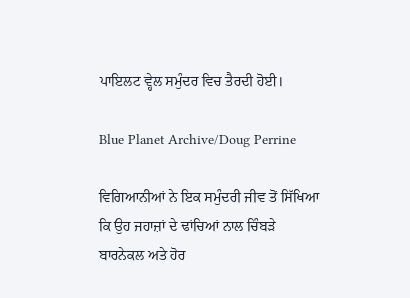ਪਾਇਲਟ ਵ੍ਹੇਲ ਸਮੁੰਦਰ ਵਿਚ ਤੈਰਦੀ ਹੋਈ।

Blue Planet Archive/Doug Perrine

ਵਿਗਿਆਨੀਆਂ ਨੇ ਇਕ ਸਮੁੰਦਰੀ ਜੀਵ ਤੋਂ ਸਿੱਖਿਆ ਕਿ ਉਹ ਜਹਾਜ਼ਾਂ ਦੇ ਢਾਂਚਿਆਂ ਨਾਲ ਚਿੰਬੜੇ ਬਾਰਨੇਕਲ ਅਤੇ ਹੋਰ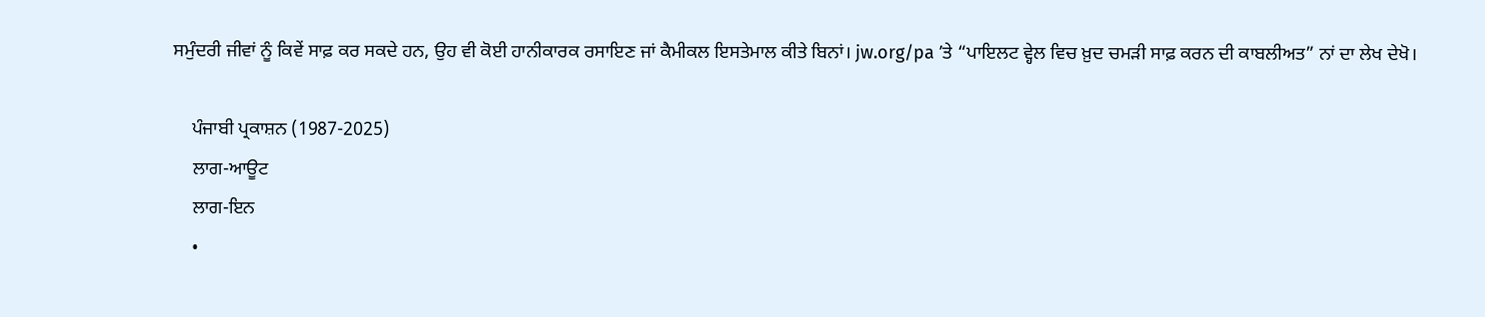ਸਮੁੰਦਰੀ ਜੀਵਾਂ ਨੂੰ ਕਿਵੇਂ ਸਾਫ਼ ਕਰ ਸਕਦੇ ਹਨ, ਉਹ ਵੀ ਕੋਈ ਹਾਨੀਕਾਰਕ ਰਸਾਇਣ ਜਾਂ ਕੈਮੀਕਲ ਇਸਤੇਮਾਲ ਕੀਤੇ ਬਿਨਾਂ। jw.org/pa ʼਤੇ “ਪਾਇਲਟ ਵ੍ਹੇਲ ਵਿਚ ਖ਼ੁਦ ਚਮੜੀ ਸਾਫ਼ ਕਰਨ ਦੀ ਕਾਬਲੀਅਤ” ਨਾਂ ਦਾ ਲੇਖ ਦੇਖੋ।

    ਪੰਜਾਬੀ ਪ੍ਰਕਾਸ਼ਨ (1987-2025)
    ਲਾਗ-ਆਊਟ
    ਲਾਗ-ਇਨ
    •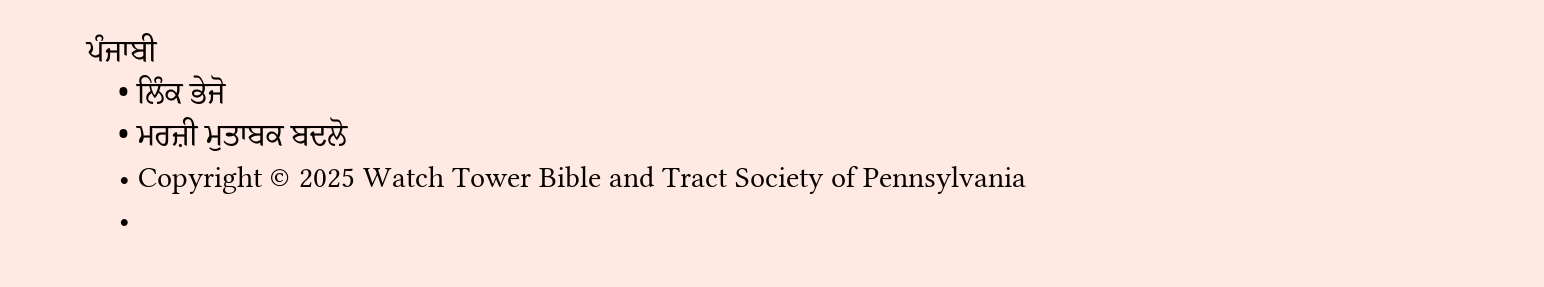ਪੰਜਾਬੀ
    • ਲਿੰਕ ਭੇਜੋ
    • ਮਰਜ਼ੀ ਮੁਤਾਬਕ ਬਦਲੋ
    • Copyright © 2025 Watch Tower Bible and Tract Society of Pennsylvania
    •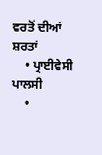ਵਰਤੋਂ ਦੀਆਂ ਸ਼ਰਤਾਂ
    • ਪ੍ਰਾਈਵੇਸੀ ਪਾਲਸੀ
    •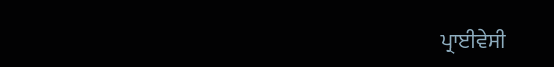ਪ੍ਰਾਈਵੇਸੀ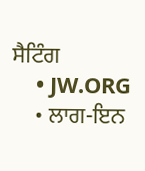ਸੈਟਿੰਗ
    • JW.ORG
    • ਲਾਗ-ਇਨ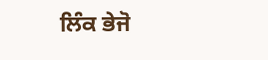ਲਿੰਕ ਭੇਜੋ